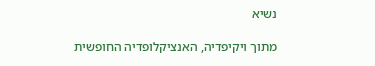נשיא

מתוך ויקיפדיה, האנציקלופדיה החופשית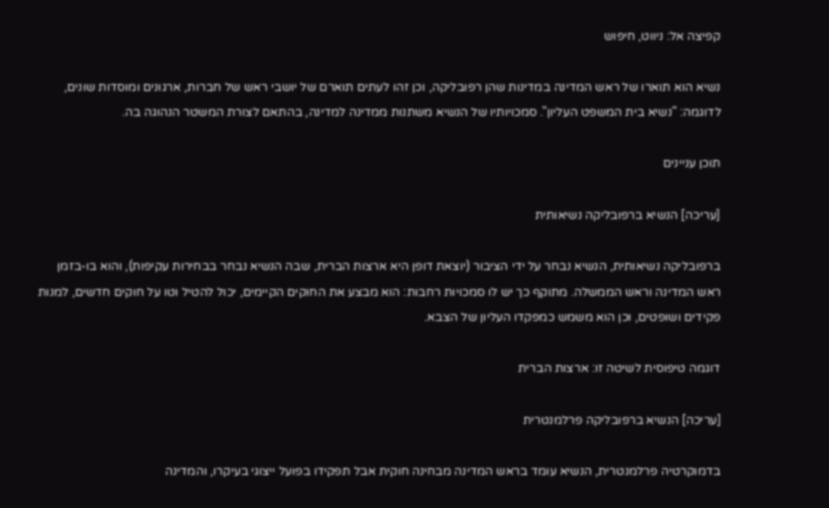קפיצה אל: ניווט, חיפוש

נשיא הוא תוארו של ראש המדינה במדינות שהן רפובליקה, וכן זהו לעתים תוארם של יושבי ראש של חברות, ארגונים ומוסדות שונים, לדוגמה: "נשיא בית המשפט העליון". סמכויותיו של הנשיא משתנות ממדינה למדינה, בהתאם לצורת המשטר הנהוגה בה.

תוכן עניינים

[עריכה] הנשיא ברפובליקה נשיאותית

ברפובליקה נשיאותית, הנשיא נבחר על ידי הציבור (יוצאת דופן היא ארצות הברית, שבה הנשיא נבחר בבחירות עקיפות), והוא בו-בזמן ראש המדינה וראש הממשלה. מתוקף כך יש לו סמכויות רחבות: הוא מבצע את החוקים הקיימים, יכול להטיל וטו על חוקים חדשים, למנות פקידים ושופטים, וכן הוא משמש כמפקדו העליון של הצבא.

דוגמה טיפוסית לשיטה זו: ארצות הברית

[עריכה] הנשיא ברפובליקה פרלמנטרית

בדמוקרטיה פרלמנטרית, הנשיא עומד בראש המדינה מבחינה חוקית אבל תפקידו בפועל ייצוגי בעיקרו, והמדינה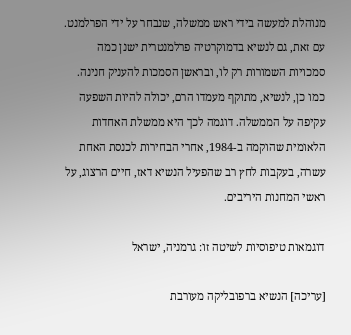מנוהלת למעשה בידי ראש ממשלה, שנבחר על ידי הפרלמנט. עם זאת, גם לנשיא בדמוקרטיה פרלמנטרית ישנן כמה סמכויות השמורות רק לו, ובראשן הסמכות להעניק חנינה. כמו כן, לנשיא, מתוקף מעמדו הרם, יכולה להיות השפעה עקיפה על הממשלה. דוגמה לכך היא ממשלת האחדות הלאומית שהוקמה ב-1984, אחרי הבחירות לכנסת האחת עשרה, בעקבות לחץ רב שהפעיל הנשיא דאז, חיים הרצוג, על ראשי המחנות היריבים.

דוגמאות טיפוסיות לשיטה זו: גרמניה, ישראל

[עריכה] הנשיא ברפובליקה מעורבת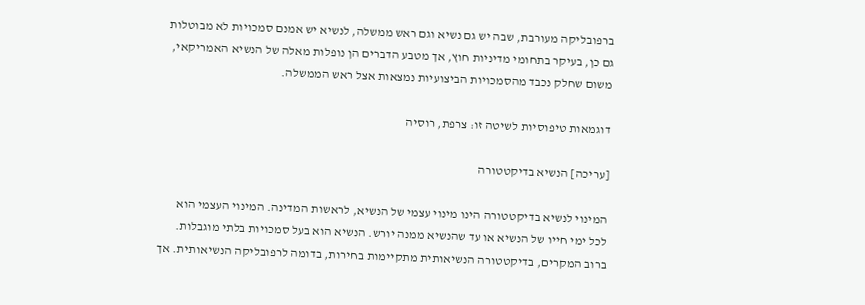ברפובליקה מעורבת, שבה יש גם נשיא וגם ראש ממשלה, לנשיא יש אמנם סמכויות לא מבוטלות גם כן, בעיקר בתחומי מדיניות חוץ, אך מטבע הדברים הן נופלות מאלה של הנשיא האמריקאי, משום שחלק נכבד מהסמכויות הביצועיות נמצאות אצל ראש הממשלה.

דוגמאות טיפוסיות לשיטה זו: צרפת, רוסיה

[עריכה] הנשיא בדיקטטורה

המינוי לנשיא בדיקטטורה הינו מינוי עצמי של הנשיא, לראשות המדינה. המינוי העצמי הוא לכל ימי חייו של הנשיא או עד שהנשיא ממנה יורש. הנשיא הוא בעל סמכויות בלתי מוגבלות. ברוב המקרים, בדיקטטורה הנשיאותית מתקיימות בחירות, בדומה לרפובליקה הנשיאותית. אך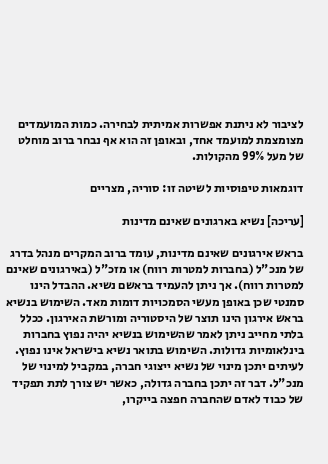לציבור לא ניתנת אפשרות אמיתית לבחירה. כמות המועמדים מצומצמת למועמד אחד, ובאופן זה הוא אף נבחר ברוב מוחלט של מעל 99% מהקולות.

דוגמאות טיפוסיות לשיטה זו: סוריה, מצריים

[עריכה] נשיא בארגונים שאינם מדינות

בראש אירגונים שאינם מדינות, עומד ברוב המקרים מנהל בדרג של מנכ"ל (בחברות למטרות רווח) או מזכ"ל (באירגונים שאינם למטרות רווח). אך ניתן להעמיד בראשם נשיא. ההבדל הינו סמנטי שכן באופן מעשי הסמכויות דומות מאד. השימוש בנשיא בראש אירגון הינו תוצר של היסטוריה ומורשת האירגון. ככלל בלתי מחייב ניתן לאמר שהשימוש בנשיא יהיה נפוץ בחברות בינלאומיות גדולות. השימוש בתואר נשיא בישראל אינו נפוץ. לעיתים יתכן מינוי של נשיא ייצוגי חברה, במקביל למינוי של מנכ"ל. דבר זה יתכן בחברה גדולה, כאשר יש צורך לתת תפקיד של כבוד לאדם שהחברה חפצה בייקרו,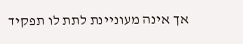אך אינה מעוניינת לתת לו תפקיד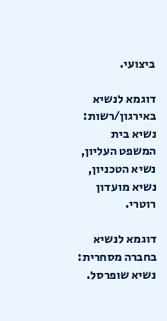ביצועי.

דוגמא לנשיא באירגון/רשות: נשיא בית המשפט העליון, נשיא הטכניון, נשיא מועדון רוטרי.

דוגמא לנשיא בחברה מסחרית: נשיא שופרסל.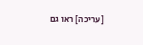[עריכה] ראו גם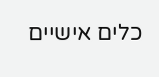כלים אישיים